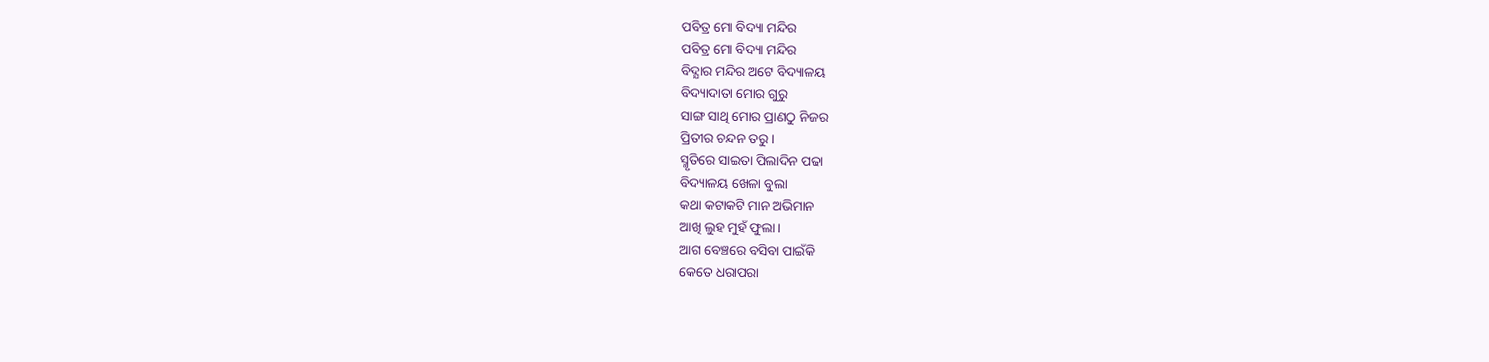ପବିତ୍ର ମୋ ବିଦ୍ୟା ମନ୍ଦିର
ପବିତ୍ର ମୋ ବିଦ୍ୟା ମନ୍ଦିର
ବିଦ୍ଯାର ମନ୍ଦିର ଅଟେ ବିଦ୍ୟାଳୟ
ବିଦ୍ୟାଦାତା ମୋର ଗୁରୁ
ସାଙ୍ଗ ସାଥି ମୋର ପ୍ରାଣଠୁ ନିଜର
ପ୍ରିତୀର ଚନ୍ଦନ ତରୁ ।
ସ୍ମୃତିରେ ସାଇତା ପିଲାଦିନ ପଢା
ବିଦ୍ୟାଳୟ ଖେଳା ବୁଲା
କଥା କଟାକଟି ମାନ ଅଭିମାନ
ଆଖି ଲୁହ ମୁହଁ ଫୁଲା।
ଆଗ ବେଞ୍ଚରେ ବସିବା ପାଇଁକି
କେତେ ଧରାପରା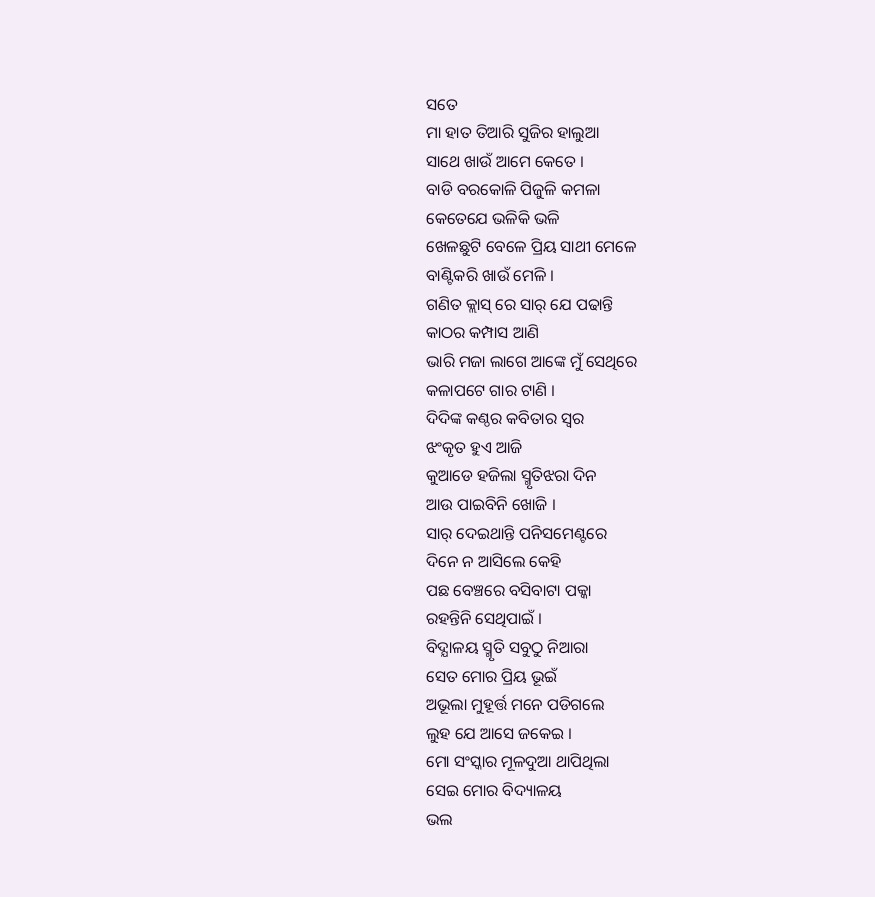ସତେ
ମା ହାତ ତିଆରି ସୁଜିର ହାଲୁଆ
ସାଥେ ଖାଉଁ ଆମେ କେତେ ।
ବାଡି ବରକୋଳି ପିଜୁଳି କମଳା
କେତେଯେ ଭଳିକି ଭଳି
ଖେଳଛୁଟି ବେଳେ ପ୍ରିୟ ସାଥୀ ମେଳେ
ବାଣ୍ଟିକରି ଖାଉଁ ମେଳି ।
ଗଣିତ କ୍ଲାସ୍ ରେ ସାର୍ ଯେ ପଢାନ୍ତି
କାଠର କମ୍ପାସ ଆଣି
ଭାରି ମଜା ଲାଗେ ଆଙ୍କେ ମୁଁ ସେଥିରେ
କଳାପଟେ ଗାର ଟାଣି ।
ଦିଦିଙ୍କ କଣ୍ଠର କବିତାର ସ୍ବର
ଝଂକୃତ ହୁଏ ଆଜି
କୁଆଡେ ହଜିଲା ସ୍ମୃତିଝରା ଦିନ
ଆଉ ପାଇବିନି ଖୋଜି ।
ସାର୍ ଦେଇଥାନ୍ତି ପନିସମେଣ୍ଟରେ
ଦିନେ ନ ଆସିଲେ କେହି
ପଛ ବେଞ୍ଚରେ ବସିବାଟା ପକ୍କା
ରହନ୍ତିନି ସେଥିପାଇଁ ।
ବିଦ୍ଯାଳୟ ସ୍ମୃତି ସବୁଠୁ ନିଆରା
ସେତ ମୋର ପ୍ରିୟ ଭୂଇଁ
ଅଭୂଲା ମୁହୂର୍ତ୍ତ ମନେ ପଡିଗଲେ
ଲୁହ ଯେ ଆସେ ଜକେଇ ।
ମୋ ସଂସ୍କାର ମୂଳଦୁଆ ଥାପିଥିଲା
ସେଇ ମୋର ବିଦ୍ୟାଳୟ
ଭଲ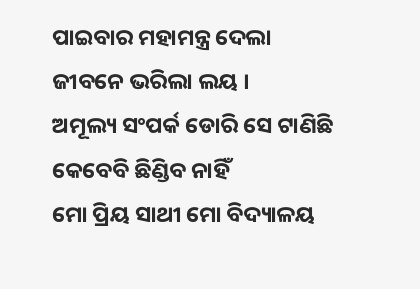ପାଇବାର ମହାମନ୍ତ୍ର ଦେଲା
ଜୀବନେ ଭରିଲା ଲୟ ।
ଅମୂଲ୍ୟ ସଂପର୍କ ଡୋରି ସେ ଟାଣିଛି
କେବେବି ଛିଣ୍ଡିବ ନାହିଁ
ମୋ ପ୍ରିୟ ସାଥୀ ମୋ ବିଦ୍ୟାଳୟ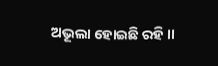ଅଭୂଲା ହୋଇଛି ରହି ।।